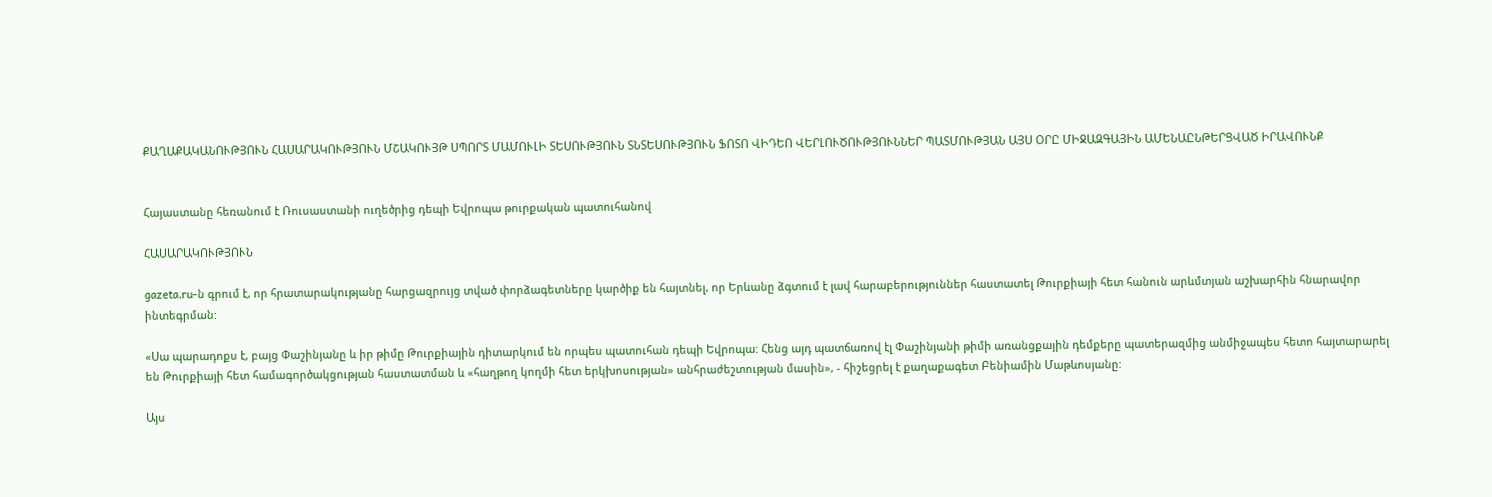ՔԱՂԱՔԱԿԱՆՈՒԹՅՈՒՆ ՀԱՍԱՐԱԿՈՒԹՅՈՒՆ ՄՇԱԿՈՒՅԹ ՍՊՈՐՏ ՄԱՄՈՒԼԻ ՏԵՍՈՒԹՅՈՒՆ ՏՆՏԵՍՈՒԹՅՈՒՆ ՖՈՏՈ ՎԻԴԵՈ ՎԵՐԼՈՒԾՈՒԹՅՈՒՆՆԵՐ ՊԱՏՄՈՒԹՅԱՆ ԱՅՍ ՕՐԸ ՄԻՋԱԶԳԱՅԻՆ ԱՄԵՆԱԸՆԹԵՐՑՎԱԾ ԻՐԱՎՈՒՆՔ


Հայաստանը հեռանում է Ռուսաստանի ուղեծրից դեպի Եվրոպա թուրքական պատուհանով

ՀԱՍԱՐԱԿՈՒԹՅՈՒՆ

gazeta.ru-ն գրում է, որ հրատարակությանը հարցազրույց տված փորձագետները կարծիք են հայտնել, որ Երևանը ձգտում է լավ հարաբերություններ հաստատել Թուրքիայի հետ հանուն արևմտյան աշխարհին հնարավոր ինտեգրման:

«Սա պարադոքս է, բայց Փաշինյանը և իր թիմը Թուրքիային դիտարկում են որպես պատուհան դեպի Եվրոպա: Հենց այդ պատճառով էլ Փաշինյանի թիմի առանցքային դեմքերը պատերազմից անմիջապես հետո հայտարարել են Թուրքիայի հետ համագործակցության հաստատման և «հաղթող կողմի հետ երկխոսության» անհրաժեշտության մասին», - հիշեցրել է քաղաքագետ Բենիամին Մաթևոսյանը:

Այս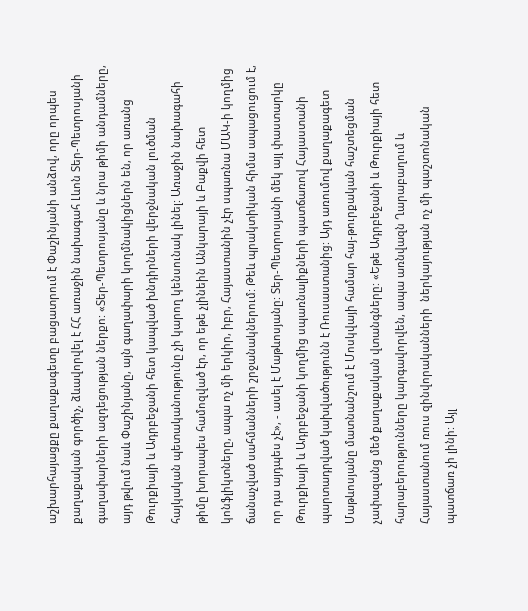աշխարհայացքը քաղաքագետը բացատրում է Փաշինյանի անձով, որը որպես քաղաքական գործիչ, ձևավորվել է ՀՀ առաջին նախագահ Լևոն Տեր-Պետրոսյանի գաղափարների ազդեցության ներքո: «Տեր-Պետրոսյանը և նրա թիմի անդամները, այդ թվում նաև Փաշինյանը, այն գաղափարի կողմնակիցներն են, որ առանց Թուրքիայի և Ադրբեջանի հետ կապված խնդիրների վերջնական լուծման հայկական պետականությունը չի կարող կենսունակ լինել: Առաջին նախագահի թիմը խորապես համոզված էր, որ եթե չլինեին Անկարայի և Բաքվի հետ կոնֆլիկտները, ապա ոչ մի երկիր, իբր, Հայաստանին չէր սպառնա ՄԱԿ-ի կողմից ճանաչված սահմանների շրջանակներում: Թեև պրակտիկան հիմա ապացուցում է, որ դա այդպես չէ», - ասել է Մաթևոսյանը: Տեր-Պետրոսյանի մեկ այլ փաստարկը Թուրքիայի և Ադրբեջանի կողմից սպառնալիքների պատճառով Հայաստանի  պարտադրված կախվածությունն է Ռուսաստանից: Այդ առումով քաղաքագետ Մաթևոսյանը մատնանշում է Մոսկվայի համար հայ-թուրքական հաշտեցման չափազանց մեծ քաղաքական վտանգները: «Եթե Ադրբեջանի և Թուրքիայի հետ հարաբերությունները կարգավորվեն, ապա առնվազն Ղարաբաղում և Հայաստանում ռուս զինվորականների  ներկայության ոչ մի պաշտոնական պատճառ չի լինի: Այլ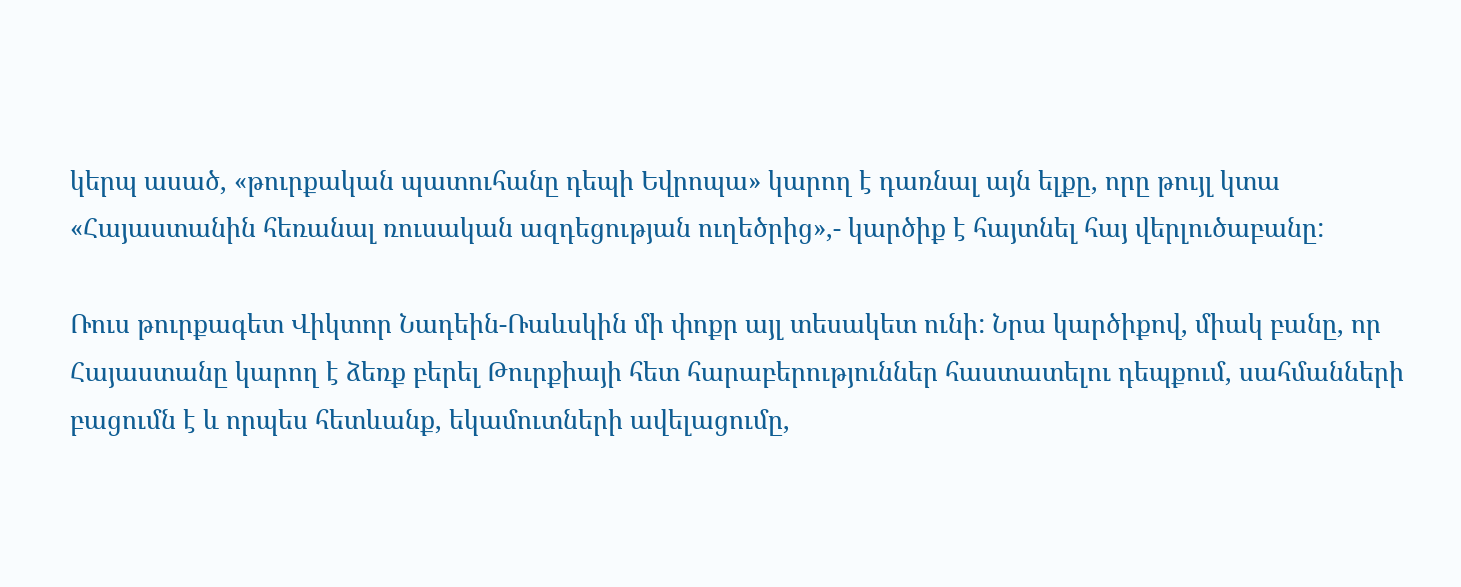կերպ ասած, «թուրքական պատուհանը դեպի Եվրոպա» կարող է դառնալ այն ելքը, որը թույլ կտա «Հայաստանին հեռանալ ռուսական ազդեցության ուղեծրից»,- կարծիք է հայտնել հայ վերլուծաբանը:

Ռուս թուրքագետ Վիկտոր Նադեին-Ռաևսկին մի փոքր այլ տեսակետ ունի: Նրա կարծիքով, միակ բանը, որ Հայաստանը կարող է ձեռք բերել Թուրքիայի հետ հարաբերություններ հաստատելու դեպքում, սահմանների բացումն է և որպես հետևանք, եկամուտների ավելացումը,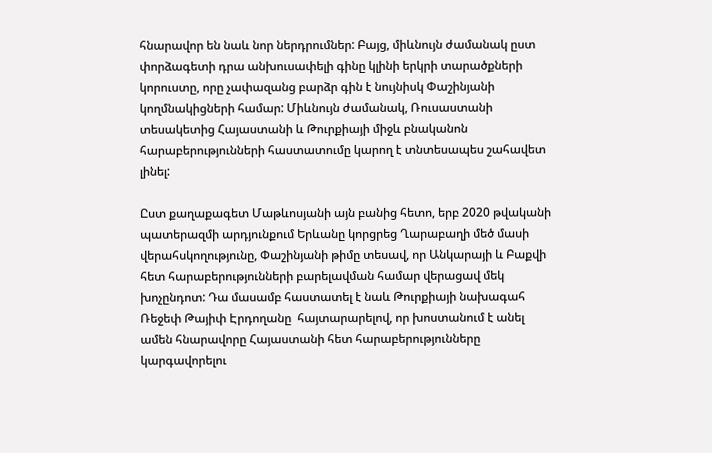հնարավոր են նաև նոր ներդրումներ: Բայց, միևնույն ժամանակ ըստ փորձագետի դրա անխուսափելի գինը կլինի երկրի տարածքների կորուստը, որը չափազանց բարձր գին է նույնիսկ Փաշինյանի կողմնակիցների համար: Միևնույն ժամանակ, Ռուսաստանի տեսակետից Հայաստանի և Թուրքիայի միջև բնականոն հարաբերությունների հաստատումը կարող է տնտեսապես շահավետ լինել:

Ըստ քաղաքագետ Մաթևոսյանի այն բանից հետո, երբ 2020 թվականի պատերազմի արդյունքում Երևանը կորցրեց Ղարաբաղի մեծ մասի վերահսկողությունը, Փաշինյանի թիմը տեսավ, որ Անկարայի և Բաքվի հետ հարաբերությունների բարելավման համար վերացավ մեկ խոչընդոտ: Դա մասամբ հաստատել է նաև Թուրքիայի նախագահ Ռեջեփ Թայիփ Էրդողանը  հայտարարելով, որ խոստանում է անել ամեն հնարավորը Հայաստանի հետ հարաբերությունները կարգավորելու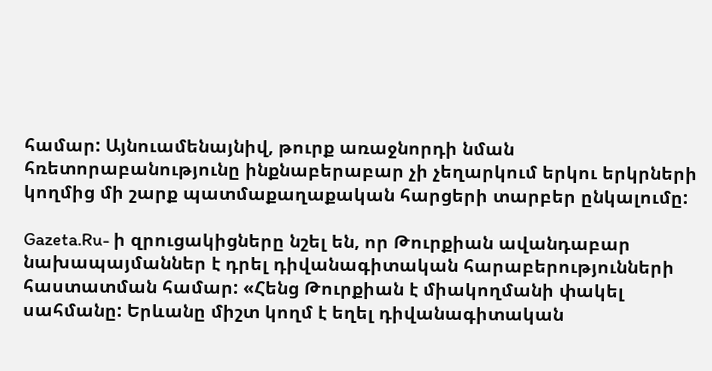համար: Այնուամենայնիվ, թուրք առաջնորդի նման հռետորաբանությունը ինքնաբերաբար չի չեղարկում երկու երկրների կողմից մի շարք պատմաքաղաքական հարցերի տարբեր ընկալումը:

Gazeta.Ru- ի զրուցակիցները նշել են, որ Թուրքիան ավանդաբար նախապայմաններ է դրել դիվանագիտական հարաբերությունների հաստատման համար: «Հենց Թուրքիան է միակողմանի փակել սահմանը: Երևանը միշտ կողմ է եղել դիվանագիտական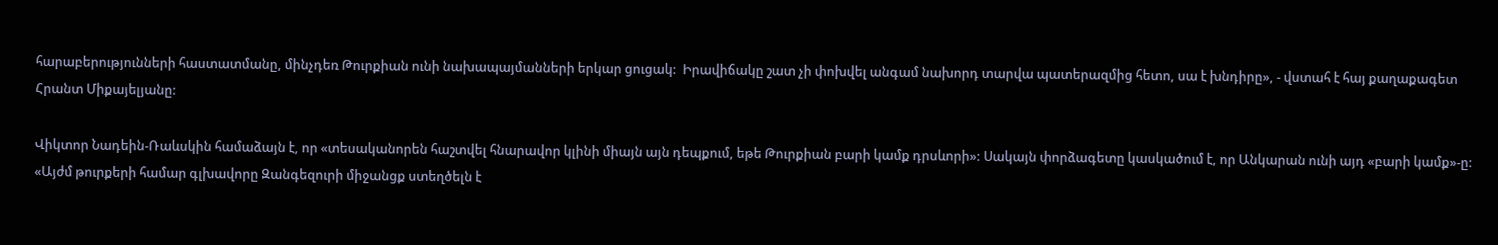հարաբերությունների հաստատմանը, մինչդեռ Թուրքիան ունի նախապայմանների երկար ցուցակ:  Իրավիճակը շատ չի փոխվել անգամ նախորդ տարվա պատերազմից հետո, սա է խնդիրը», - վստահ է հայ քաղաքագետ Հրանտ Միքայելյանը:

Վիկտոր Նադեին-Ռաևսկին համաձայն է, որ «տեսականորեն հաշտվել հնարավոր կլինի միայն այն դեպքում, եթե Թուրքիան բարի կամք դրսևորի»: Սակայն փորձագետը կասկածում է, որ Անկարան ունի այդ «բարի կամք»-ը: «Այժմ թուրքերի համար գլխավորը Զանգեզուրի միջանցք ստեղծելն է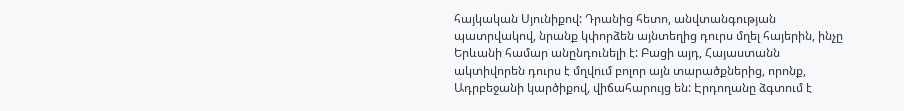հայկական Սյունիքով: Դրանից հետո, անվտանգության պատրվակով, նրանք կփորձեն այնտեղից դուրս մղել հայերին, ինչը Երևանի համար անընդունելի է: Բացի այդ, Հայաստանն ակտիվորեն դուրս է մղվում բոլոր այն տարածքներից, որոնք, Ադրբեջանի կարծիքով, վիճահարույց են: Էրդողանը ձգտում է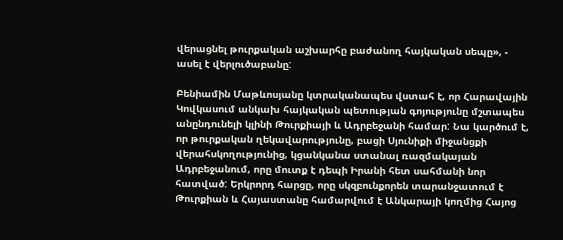վերացնել թուրքական աշխարհը բաժանող հայկական սեպը», - ասել է վերլուծաբանը:

Բենիամին Մաթևոսյանը կտրականապես վստահ է, որ Հարավային Կովկասում անկախ հայկական պետության գոյությունը մշտապես անընդունելի կլինի Թուրքիայի և Ադրբեջանի համար: Նա կարծում է, որ թուրքական ղեկավարությունը, բացի Սյունիքի միջանցքի վերահսկողությունից, կցանկանա ստանալ ռազմակայան Ադրբեջանում, որը մուտք է դեպի Իրանի հետ սահմանի նոր հատված: Երկրորդ հարցը, որը սկզբունքորեն տարանջատում է Թուրքիան և Հայաստանը համարվում է Անկարայի կողմից Հայոց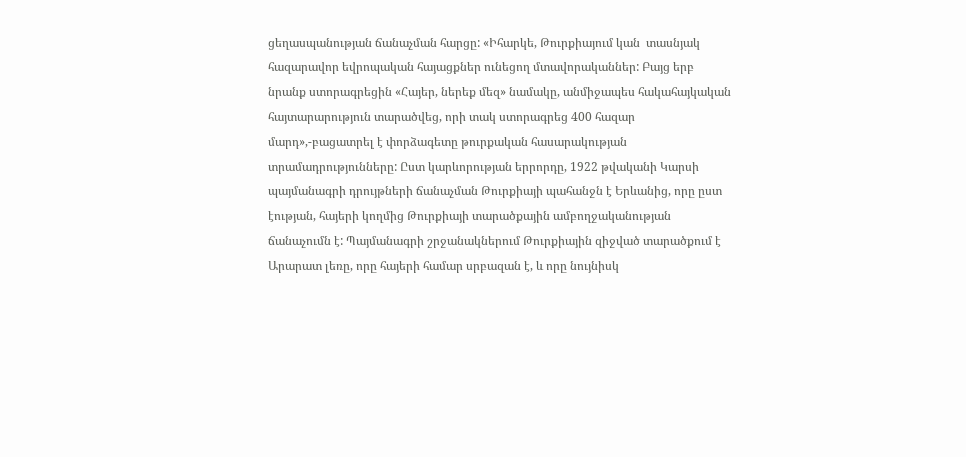ցեղասպանության ճանաչման հարցը: «Իհարկե, Թուրքիայում կան  տասնյակ հազարավոր եվրոպական հայացքներ ունեցող մտավորականներ: Բայց երբ նրանք ստորագրեցին «Հայեր, ներեք մեզ» նամակը, անմիջապես հակահայկական հայտարարություն տարածվեց, որի տակ ստորագրեց 400 հազար մարդ»,-բացատրել է փորձագետը թուրքական հասարակության տրամադրությունները: Ըստ կարևորության երրորդը, 1922 թվականի Կարսի պայմանագրի դրույթների ճանաչման Թուրքիայի պահանջն է Երևանից, որը ըստ էության, հայերի կողմից Թուրքիայի տարածքային ամբողջականության ճանաչումն է: Պայմանագրի շրջանակներում Թուրքիային զիջված տարածքում է Արարատ լեռը, որը հայերի համար սրբազան է, և որը նույնիսկ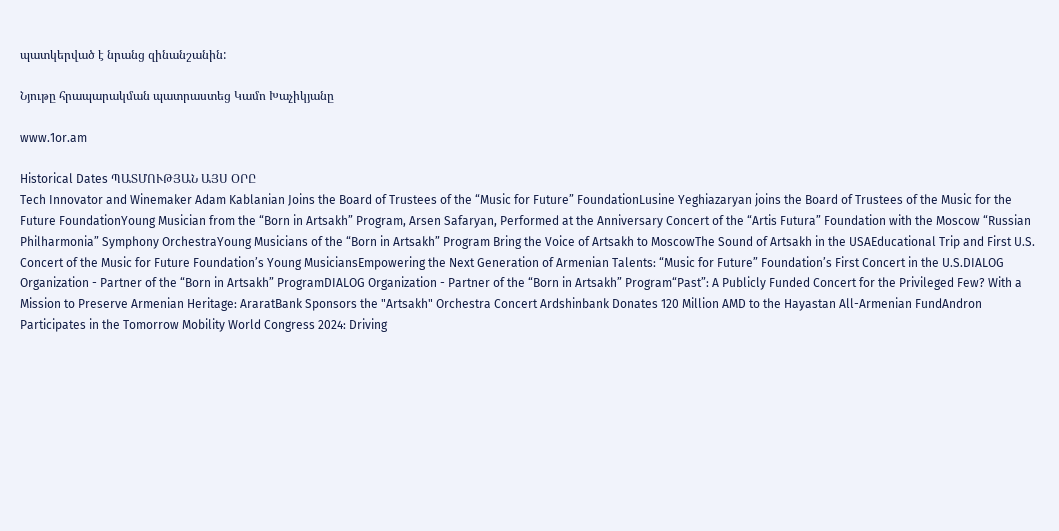պատկերված է նրանց զինանշանին:

Նյութը հրապարակման պատրաստեց Կամո Խաչիկյանը

www.1or.am

Historical Dates ՊԱՏՄՈՒԹՅԱՆ ԱՅՍ ՕՐԸ
Tech Innovator and Winemaker Adam Kablanian Joins the Board of Trustees of the “Music for Future” FoundationLusine Yeghiazaryan joins the Board of Trustees of the Music for the Future FoundationYoung Musician from the “Born in Artsakh” Program, Arsen Safaryan, Performed at the Anniversary Concert of the “Artis Futura” Foundation with the Moscow “Russian Philharmonia” Symphony OrchestraYoung Musicians of the “Born in Artsakh” Program Bring the Voice of Artsakh to MoscowThe Sound of Artsakh in the USAEducational Trip and First U.S. Concert of the Music for Future Foundation’s Young MusiciansEmpowering the Next Generation of Armenian Talents: “Music for Future” Foundation’s First Concert in the U.S.DIALOG Organization - Partner of the “Born in Artsakh” ProgramDIALOG Organization - Partner of the “Born in Artsakh” Program“Past”: A Publicly Funded Concert for the Privileged Few? With a Mission to Preserve Armenian Heritage: AraratBank Sponsors the "Artsakh" Orchestra Concert Ardshinbank Donates 120 Million AMD to the Hayastan All-Armenian FundAndron Participates in the Tomorrow Mobility World Congress 2024: Driving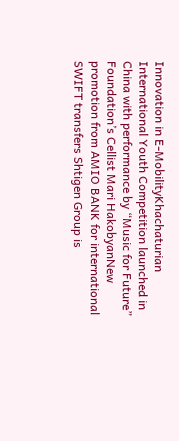Innovation in E-MobilityKhachaturian International Youth Competition launched in China with performance by “Music for Future” Foundation’s Cellist Mari HakobyanNew promotion from AMIO BANK for international SWIFT transfers Shtigen Group is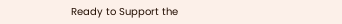Ready to Support the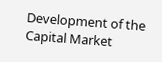Development of the Capital Market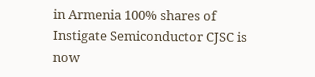in Armenia 100% shares of Instigate Semiconductor CJSC is now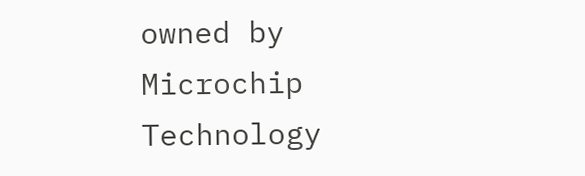owned by Microchip Technology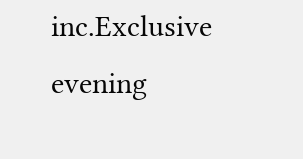inc.Exclusive evening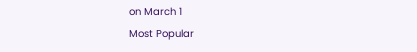on March 1
Most Popular